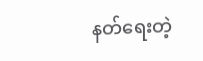နတ်ရေးတဲ့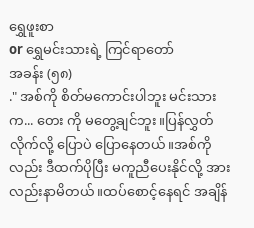ရွှေဖူးစာ
or ရွှေမင်းသားရဲ့ ကြင်ရာတော်
အခန်း (၅၈)
." အစ်ကို စိတ်မကောင်းပါဘူး မင်းသား က... တေး ကို မတွေ့ချင်ဘူး။ပြန်လွှတ်လိုက်လို့ ပြောပဲ ပြောနေတယ်။အစ်ကိုလည်း ဒီထက်ပိုပြီး မကူညီပေးနိုင်လို့ အားလည်းနာမိတယ်။ထပ်စောင့်နေရင် အချိန်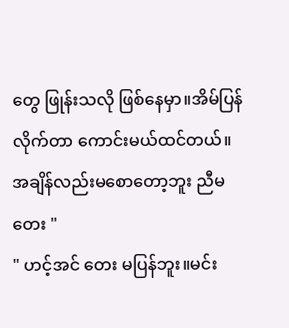တွေ ဖြုန်းသလို ဖြစ်နေမှာ။အိမ်ပြန်လိုက်တာ ကောင်းမယ်ထင်တယ်။ အချိန်လည်းမစောတော့ဘူး ညီမတေး "
" ဟင့်အင် တေး မပြန်ဘူး။မင်း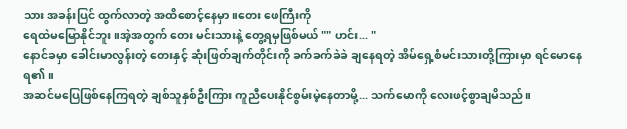သား အခန်းပြင် ထွက်လာတဲ့ အထိစောင့်နေမှာ။တေး ဖေကြီးကို
ရေထဲမမြောနိုင်ဘူး။အဲ့အတွက် တေး မင်းသားနဲ့ တွေ့ရမှဖြစ်မယ် "" ဟင်း... "
နောင်ခမှာ ခေါင်းမာလွန်းတဲ့ တေးနှင့် ဆုံးဖြတ်ချက်တိုင်းကို ခက်ခက်ခဲခဲ ချနေရတဲ့ အိမ်ရှေ့စံမင်းသားတို့ကြားမှာ ရင်မောနေရ၏။
အဆင်မပြေဖြစ်နေကြရတဲ့ ချစ်သူနှစ်ဦးကြား ကူညီပေးနိုင်စွမ်းမဲ့နေတာမို့... သက်မောကို လေးဖင့်စွာချမိသည်။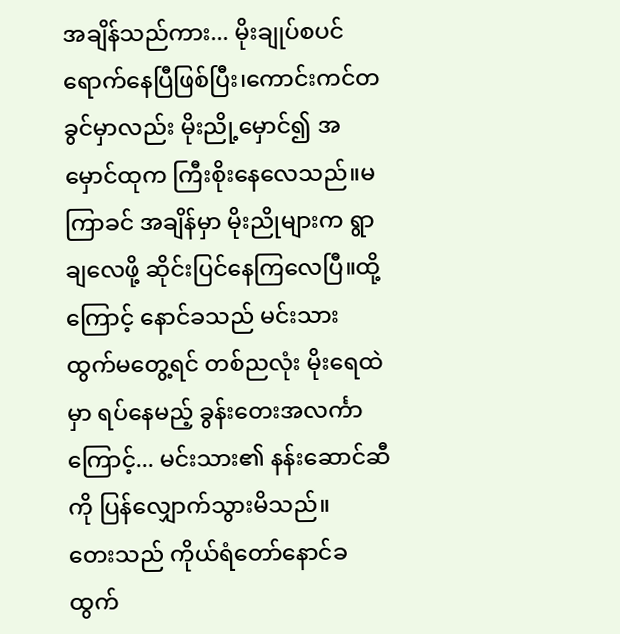အချိန်သည်ကား... မိုးချုပ်စပင် ရောက်နေပြီဖြစ်ပြီး၊ကောင်းကင်တခွင်မှာလည်း မိုးညို့မှောင်၍ အမှောင်ထုက ကြီးစိုးနေလေသည်။မကြာခင် အချိန်မှာ မိုးညိုများက ရွာချလေဖို့ ဆိုင်းပြင်နေကြလေပြီ။ထို့ကြောင့် နောင်ခသည် မင်းသား ထွက်မတွေ့ရင် တစ်ညလုံး မိုးရေထဲမှာ ရပ်နေမည့် ခွန်းတေးအလင်္ကာကြောင့်... မင်းသား၏ နန်းဆောင်ဆီကို ပြန်လျှောက်သွားမိသည်။
တေးသည် ကိုယ်ရံတော်နောင်ခ ထွက်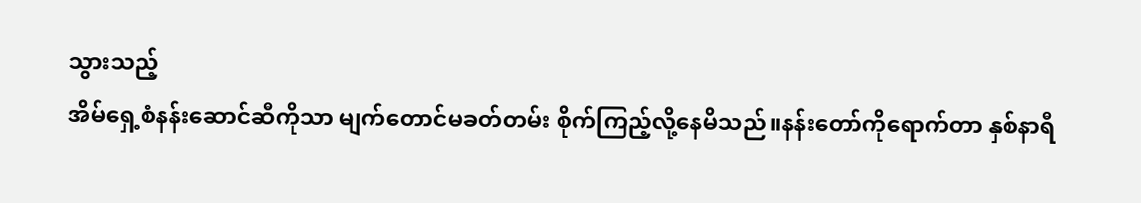သွားသည့်
အိမ်ရှေ့စံနန်းဆောင်ဆီကိုသာ မျက်တောင်မခတ်တမ်း စိုက်ကြည့်လို့နေမိသည်။နန်းတော်ကိုရောက်တာ နှစ်နာရီ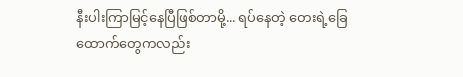နီးပါးကြာမြင့်နေပြီဖြစ်တာမို့... ရပ်နေတဲ့ တေးရဲ့ခြေထောက်တွေကလည်း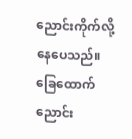ညောင်းကိုက်လို့နေပေသည်။
ခြေထောက်ညောင်း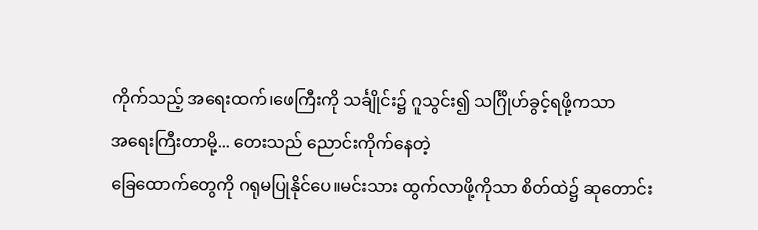ကိုက်သည့် အရေးထက်၊ဖေကြီးကို သင်္ချိုင်း၌ ဂူသွင်း၍ သင်္ဂြိုဟ်ခွင့်ရဖို့ကသာ
အရေးကြီးတာမို့... တေးသည် ညောင်းကိုက်နေတဲ့
ခြေထောက်တွေကို ဂရုမပြုနိုင်ပေ။မင်းသား ထွက်လာဖို့ကိုသာ စိတ်ထဲ၌ ဆုတောင်း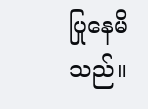ပြုနေမိသည်။